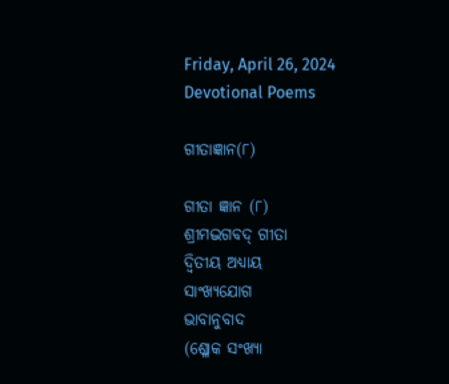Friday, April 26, 2024
Devotional Poems

ଗୀତାଜ୍ଞାନ(୮)

ଗୀତା ଜ୍ଞାନ (୮)
ଶ୍ରୀମଦ୍ଭଗବଦ୍ ଗୀତା
ଦ୍ବିତୀୟ ଅଧ୍ୟାୟ
ସାଂଖ୍ୟଯୋଗ
ଭାବାନୁବାଦ
(ଶ୍ଳୋକ ସଂଖ୍ୟା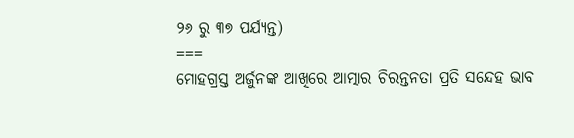୨୬ ରୁ ୩୭ ପର୍ଯ୍ୟନ୍ତ)
===
ମୋହଗ୍ରସ୍ତ ଅର୍ଜୁନଙ୍କ ଆଖିରେ ଆତ୍ମାର ଚିରନ୍ତନତା ପ୍ରତି ସନ୍ଦେହ ଭାବ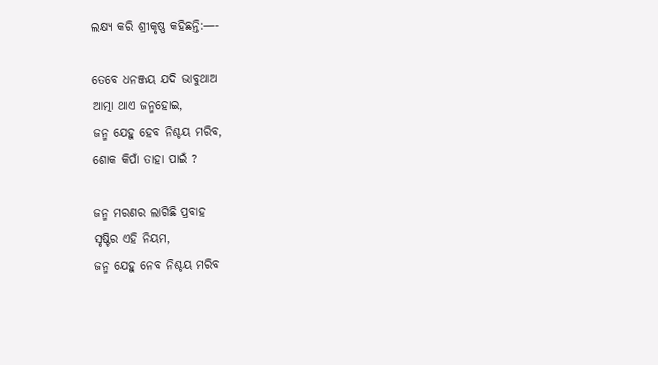ଲକ୍ଷ୍ୟ କରି ଶ୍ରୀକୃଷ୍ଣ କହିଛନ୍ତି:—-

ତେବେ ଧନଞ୍ଜୟ ଯଦି ଭାବୁଥାଅ
ଆତ୍ମା ଥାଏ ଜନ୍ମହୋଇ,
ଜନ୍ମ ଯେହୁ ହେବ ନିଶ୍ଚୟ ମରିବ,
ଶୋକ କିପାଁ ତାହା ପାଇଁ ?

ଜନ୍ମ ମରଣର ଲାଗିଛି ପ୍ରବାହ
ସୃଷ୍ଟିର ଏହି ନିୟମ,
ଜନ୍ମ ଯେହୁ ନେବ ନିଶ୍ଚୟ ମରିବ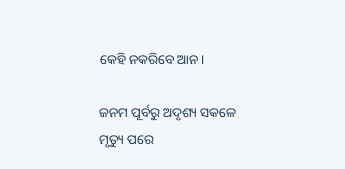କେହି ନକରିବେ ଆନ।

ଜନମ ପୂର୍ବରୁ ଅଦୃଶ୍ୟ ସକଳେ
ମୃତ୍ୟୁ ପରେ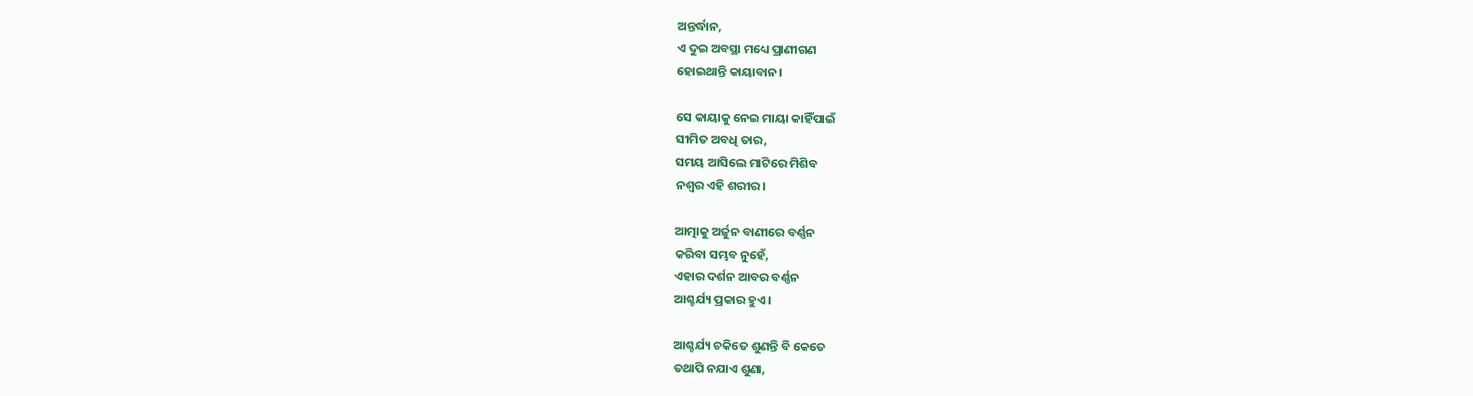ଅନ୍ତର୍ଦ୍ଧାନ,
ଏ ଦୁଇ ଅବସ୍ଥା ମଧ୍ୟେ ପ୍ରାଣୀଗଣ
ହୋଇଥାନ୍ତି କାୟାବାନ।

ସେ କାୟାକୁ ନେଇ ମାୟା କାହିଁପାଇଁ
ସୀମିତ ଅବଧି ତାର,
ସମୟ ଆସିଲେ ମାଟିରେ ମିଶିବ
ନଶ୍ଵର ଏହି ଶରୀର।

ଆତ୍ମାକୁ ଅର୍ଜୁନ ବାଣୀରେ ବର୍ଣ୍ଣନ
କରିବା ସମ୍ଭବ ନୁହେଁ,
ଏହାର ଦର୍ଶନ ଆବର ବର୍ଣ୍ଣନ
ଆଶ୍ଚର୍ଯ୍ୟ ପ୍ରକାର ହୁଏ।

ଆଶ୍ଚର୍ଯ୍ୟ ଚକିତେ ଶୁଣନ୍ତି ବି କେତେ
ତଥାପି ନଯାଏ ଶୁଣା,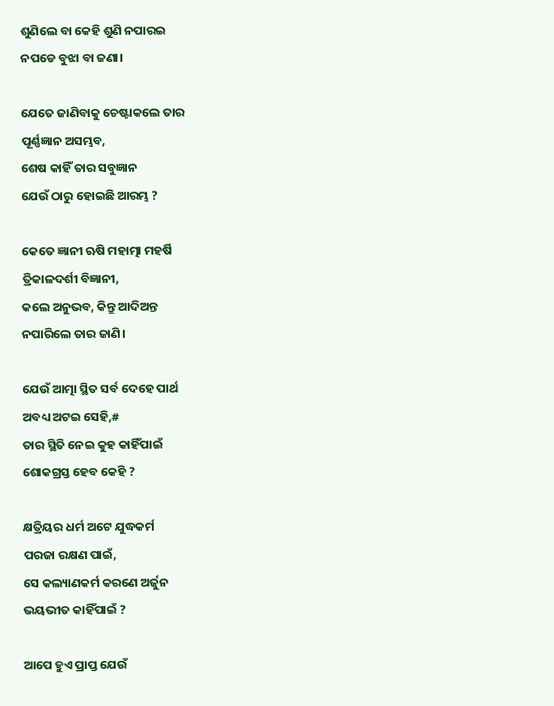ଶୁଣିଲେ ବା କେହି ଶୁଣି ନପାରଇ
ନପଡେ ବୁଝା ବା ଜଣା।

ଯେତେ ଜାଣିବାକୁ ଚେଷ୍ଟାକଲେ ତାର
ପୂର୍ଣ୍ଣଜ୍ଞାନ ଅସମ୍ଭବ,
ଶେଷ କାହିଁ ତାର ସବୁଜ୍ଞାନ
ଯେଉଁ ଠାରୁ ହୋଇଛି ଆରମ୍ଭ ?

କେତେ ଜ୍ଞାନୀ ଋଷି ମହାତ୍ମା ମହର୍ଷି
ତ୍ରିକାଳଦର୍ଶୀ ବିଜ୍ଞାନୀ,
କଲେ ଅନୁଭବ, କିନ୍ତୁ ଆଦିଅନ୍ତ
ନପାରିଲେ ତାର ଜାଣି।

ଯେଉଁ ଆତ୍ମା ସ୍ଥିତ ସର୍ବ ଦେହେ ପାର୍ଥ
ଅବଧ୍ୟ ଅଟଇ ସେହି,#
ତାର ସ୍ଥିତି ନେଇ କୁହ କାହିଁପାଇଁ
ଶୋକଗ୍ରସ୍ତ ହେବ କେହି ?

କ୍ଷତ୍ରିୟର ଧର୍ମ ଅଟେ ଯୁଦ୍ଧକର୍ମ
ପରଜା ରକ୍ଷଣ ପାଇଁ,
ସେ କଲ୍ୟାଣକର୍ମ କରଣେ ଅର୍ଜୁନ
ଭୟଭୀତ କାହିଁପାଇଁ ?

ଆପେ ହୁଏ ପ୍ରାପ୍ତ ଯେଉଁ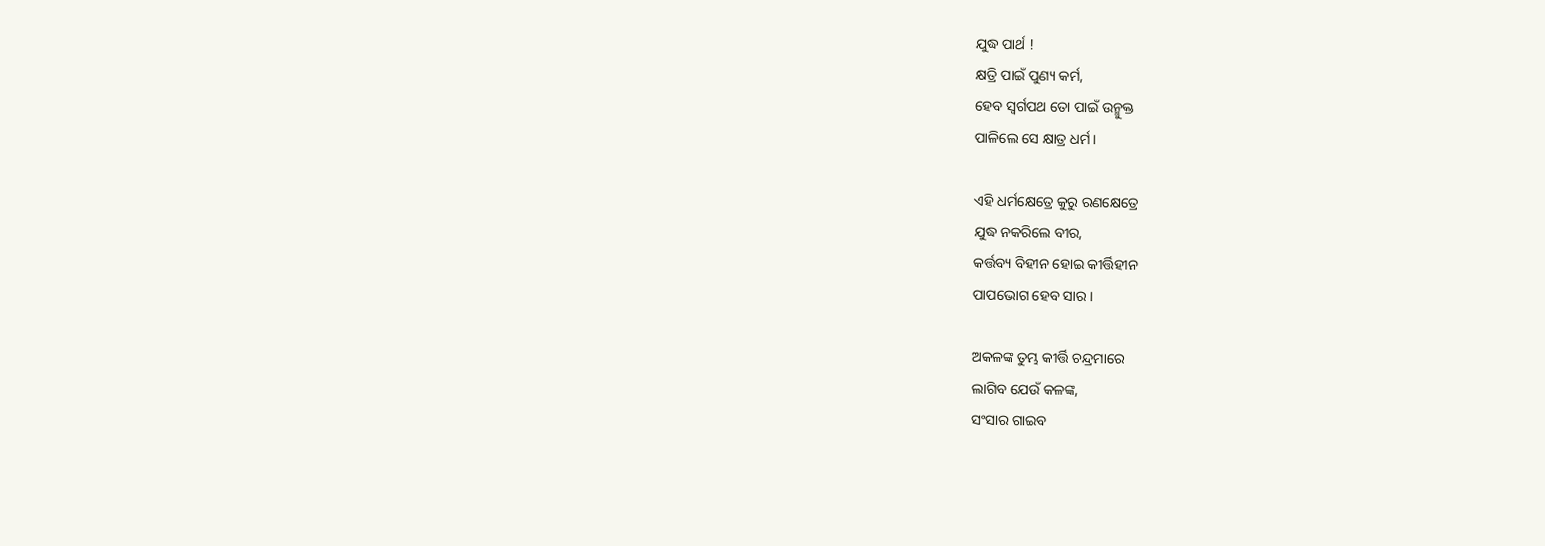ଯୁଦ୍ଧ ପାର୍ଥ !
କ୍ଷତ୍ରି ପାଇଁ ପୁଣ୍ୟ କର୍ମ,
ହେବ ସ୍ବର୍ଗପଥ ତୋ ପାଇଁ ଉନ୍ମୁକ୍ତ
ପାଳିଲେ ସେ କ୍ଷାତ୍ର ଧର୍ମ।

ଏହି ଧର୍ମକ୍ଷେତ୍ରେ କୁରୁ ରଣକ୍ଷେତ୍ରେ
ଯୁଦ୍ଧ ନକରିଲେ ବୀର,
କର୍ତ୍ତବ୍ୟ ବିହୀନ ହୋଇ କୀର୍ତ୍ତିହୀନ
ପାପଭୋଗ ହେବ ସାର।

ଅକଳଙ୍କ ତୁମ୍ଭ କୀର୍ତ୍ତି ଚନ୍ଦ୍ରମାରେ
ଲାଗିବ ଯେଉଁ କଳଙ୍କ,
ସଂସାର ଗାଇବ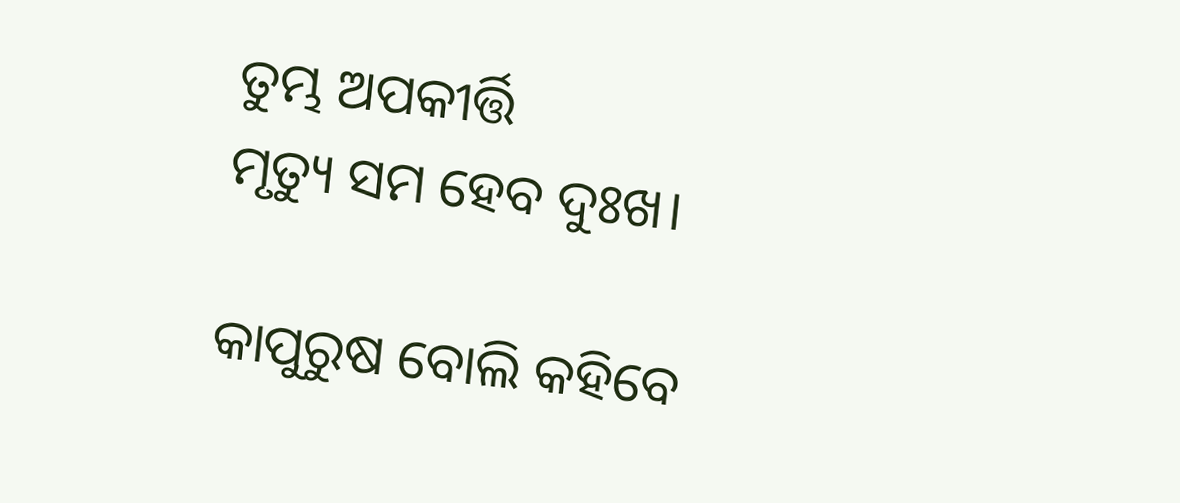ତୁମ୍ଭ ଅପକୀର୍ତ୍ତି
ମୃତ୍ୟୁ ସମ ହେବ ଦୁଃଖ।

କାପୁରୁଷ ବୋଲି କହିବେ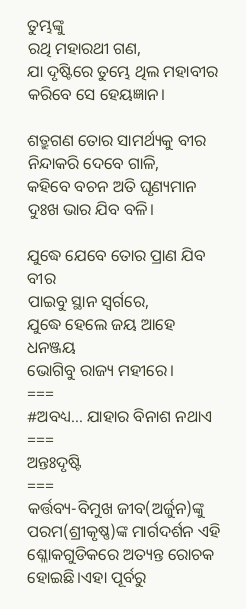ତୁମ୍ଭଙ୍କୁ
ରଥି ମହାରଥୀ ଗଣ,
ଯା ଦୃଷ୍ଟିରେ ତୁମ୍ଭେ ଥିଲ ମହାବୀର
କରିବେ ସେ ହେୟଜ୍ଞାନ।

ଶତ୍ରୁଗଣ ତୋର ସାମର୍ଥ୍ୟକୁ ବୀର
ନିନ୍ଦାକରି ଦେବେ ଗାଳି,
କହିବେ ବଚନ ଅତି ଘୃଣ୍ୟମାନ
ଦୁଃଖ ଭାର ଯିବ ବଳି।

ଯୁଦ୍ଧେ ଯେବେ ତୋର ପ୍ରାଣ ଯିବ ବୀର
ପାଇବୁ ସ୍ଥାନ ସ୍ବର୍ଗରେ,
ଯୁଦ୍ଧେ ହେଲେ ଜୟ ଆହେ ଧନଞ୍ଜୟ
ଭୋଗିବୁ ରାଜ୍ୟ ମହୀରେ।
===
#ଅବଧ୍ୟ… ଯାହାର ବିନାଶ ନଥାଏ
===
ଅନ୍ତଃଦୃଷ୍ଟି
===
କର୍ତ୍ତବ୍ୟ-ବିମୁଖ ଜୀବ(ଅର୍ଜୁନ)ଙ୍କୁ ପରମ(ଶ୍ରୀକୃଷ୍ଣ)ଙ୍କ ମାର୍ଗଦର୍ଶନ ଏହି ଶ୍ଳୋକଗୁଡିକରେ ଅତ୍ୟନ୍ତ ରୋଚକ ହୋଇଛି।ଏହା ପୂର୍ବରୁ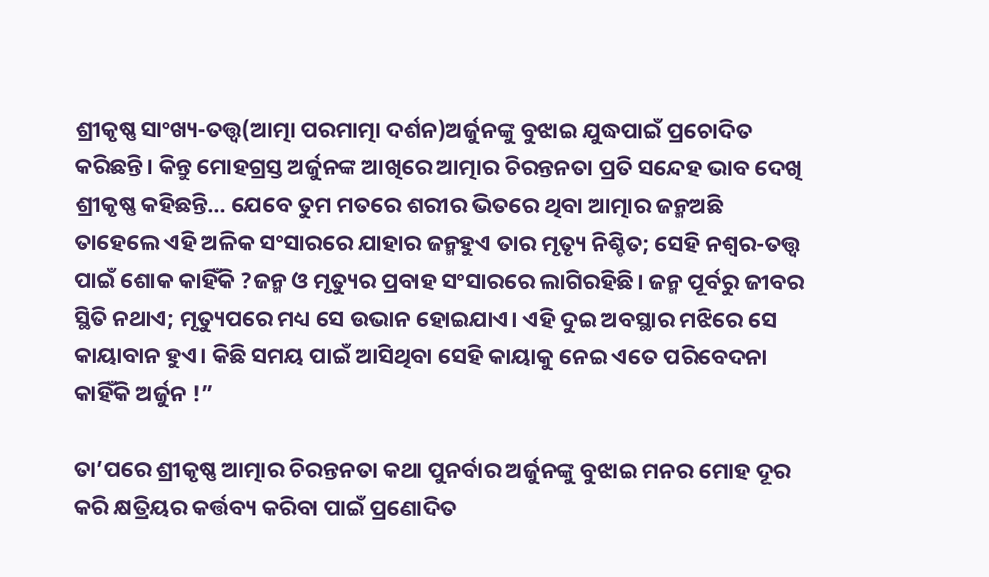ଶ୍ରୀକୃଷ୍ଣ ସାଂଖ୍ୟ-ତତ୍ତ୍ଵ(ଆତ୍ମା ପରମାତ୍ମା ଦର୍ଶନ)ଅର୍ଜୁନଙ୍କୁ ବୁଝାଇ ଯୁଦ୍ଧପାଇଁ ପ୍ରଚୋଦିତ କରିଛନ୍ତି। କିନ୍ତୁ ମୋହଗ୍ରସ୍ତ ଅର୍ଜୁନଙ୍କ ଆଖିରେ ଆତ୍ମାର ଚିରନ୍ତନତା ପ୍ରତି ସନ୍ଦେହ ଭାବ ଦେଖି ଶ୍ରୀକୃଷ୍ଣ କହିଛନ୍ତି… ଯେବେ ତୁମ ମତରେ ଶରୀର ଭିତରେ ଥିବା ଆତ୍ମାର ଜନ୍ମଅଛି ତାହେଲେ ଏହି ଅଳିକ ସଂସାରରେ ଯାହାର ଜନ୍ମହୁଏ ତାର ମୃତ୍ୟୃ ନିଶ୍ଚିତ; ସେହି ନଶ୍ବର-ତତ୍ତ୍ଵ ପାଇଁ ଶୋକ କାହିଁକି ?ଜନ୍ମ ଓ ମୃତ୍ୟୁର ପ୍ରବାହ ସଂସାରରେ ଲାଗିରହିଛି। ଜନ୍ମ ପୂର୍ବରୁ ଜୀବର ସ୍ଥିତି ନଥାଏ; ମୃତ୍ୟୁପରେ ମଧ୍ୟ ସେ ଉଭାନ ହୋଇଯାଏ। ଏହି ଦୁଇ ଅବସ୍ଥାର ମଝିରେ ସେ କାୟାବାନ ହୁଏ। କିଛି ସମୟ ପାଇଁ ଆସିଥିବା ସେହି କାୟାକୁ ନେଇ ଏତେ ପରିବେଦନା କାହିଁକି ଅର୍ଜୁନ !”

ତା’ପରେ ଶ୍ରୀକୃଷ୍ଣ ଆତ୍ମାର ଚିରନ୍ତନତା କଥା ପୁନର୍ବାର ଅର୍ଜୁନଙ୍କୁ ବୁଝାଇ ମନର ମୋହ ଦୂର କରି କ୍ଷତ୍ରିୟର କର୍ତ୍ତବ୍ୟ କରିବା ପାଇଁ ପ୍ରଣୋଦିତ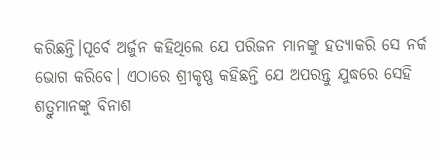କରିଛନ୍ତି।ପୂର୍ବେ ଅର୍ଜୁନ କହିଥିଲେ ଯେ ପରିଜନ ମାନଙ୍କୁ ହତ୍ୟାକରି ସେ ନର୍କ ଭୋଗ କରିବେ। ଏଠାରେ ଶ୍ରୀକୃଷ୍ଣ କହିଛନ୍ତି ଯେ ଅପରନ୍ତୁ ଯୁଦ୍ଧରେ ସେହି ଶତ୍ରୁମାନଙ୍କୁ ବିନାଶ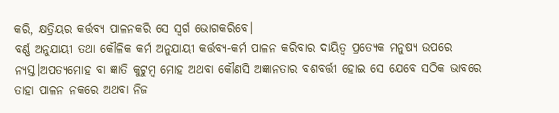କରି, କ୍ଷତ୍ରିୟର କର୍ତ୍ତବ୍ୟ ପାଳନକରି ସେ ସ୍ବର୍ଗ ଭୋଗକରିବେ।
ବର୍ଣ୍ଣ ଅନୁଯାୟୀ ତଥା କୌଳିକ କର୍ମ ଅନୁଯାୟୀ କର୍ତ୍ତବ୍ୟ-କର୍ମ ପାଳନ କରିବାର ଦାୟିତ୍ବ ପ୍ରତ୍ୟେକ ମନୁଷ୍ୟ ଉପରେ ନ୍ୟସ୍ତ।ଅପତ୍ୟମୋହ ବା ଜ୍ଞାତି କୁଟୁମ୍ବ ମୋହ ଅଥବା କୌଣସି ଅଜ୍ଞାନତାର ବଶବର୍ତ୍ତୀ ହୋଇ ସେ ଯେବେ ସଠିକ ଭାବରେ ତାହା ପାଳନ ନକରେ ଅଥବା ନିଜ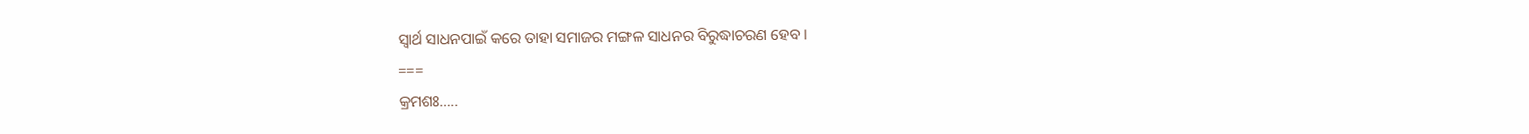ସ୍ୱାର୍ଥ ସାଧନପାଇଁ କରେ ତାହା ସମାଜର ମଙ୍ଗଳ ସାଧନର ବିରୁଦ୍ଧାଚରଣ ହେବ।
===
କ୍ରମଶଃ…..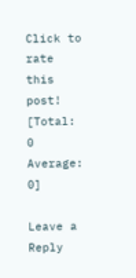Click to rate this post!
[Total: 0 Average: 0]

Leave a Reply